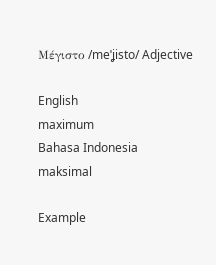Μέγιστο /meˈʝisto/ Adjective

English
maximum
Bahasa Indonesia
maksimal

Example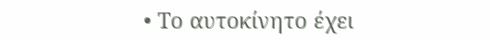• Το αυτοκίνητο έχει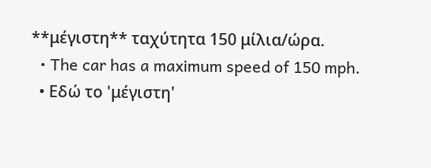**μέγιστη** ταχύτητα 150 μίλια/ώρα.
  • The car has a maximum speed of 150 mph.
  • Εδώ το 'μέγιστη'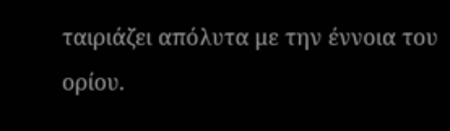ταιριάζει απόλυτα με την έννοια του ορίου.